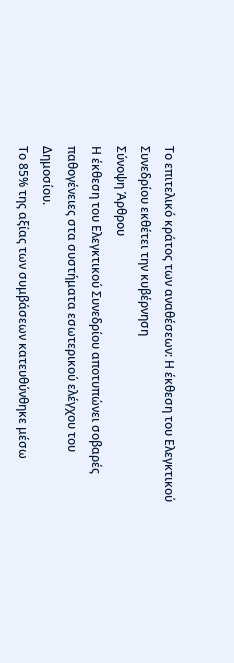Το επιτελικό κράτος των αναθέσεων: Η έκθεση του Ελεγκτικού Συνεδρίου εκθέτει την κυβέρνηση
Σύνοψη Άρθρου
Η έκθεση του Ελεγκτικού Συνεδρίου αποτυπώνει σοβαρές παθογένειες στα συστήματα εσωτερικού ελέγχου του Δημοσίου.
Το 85% της αξίας των συμβάσεων κατευθύνθηκε μέσω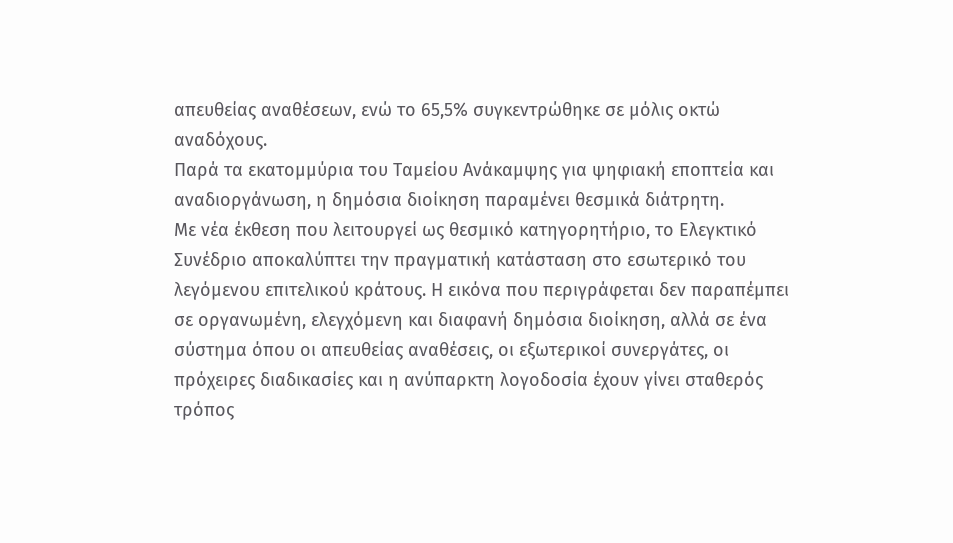απευθείας αναθέσεων, ενώ το 65,5% συγκεντρώθηκε σε μόλις οκτώ αναδόχους.
Παρά τα εκατομμύρια του Ταμείου Ανάκαμψης για ψηφιακή εποπτεία και αναδιοργάνωση, η δημόσια διοίκηση παραμένει θεσμικά διάτρητη.
Με νέα έκθεση που λειτουργεί ως θεσμικό κατηγορητήριο, το Ελεγκτικό Συνέδριο αποκαλύπτει την πραγματική κατάσταση στο εσωτερικό του λεγόμενου επιτελικού κράτους. Η εικόνα που περιγράφεται δεν παραπέμπει σε οργανωμένη, ελεγχόμενη και διαφανή δημόσια διοίκηση, αλλά σε ένα σύστημα όπου οι απευθείας αναθέσεις, οι εξωτερικοί συνεργάτες, οι πρόχειρες διαδικασίες και η ανύπαρκτη λογοδοσία έχουν γίνει σταθερός τρόπος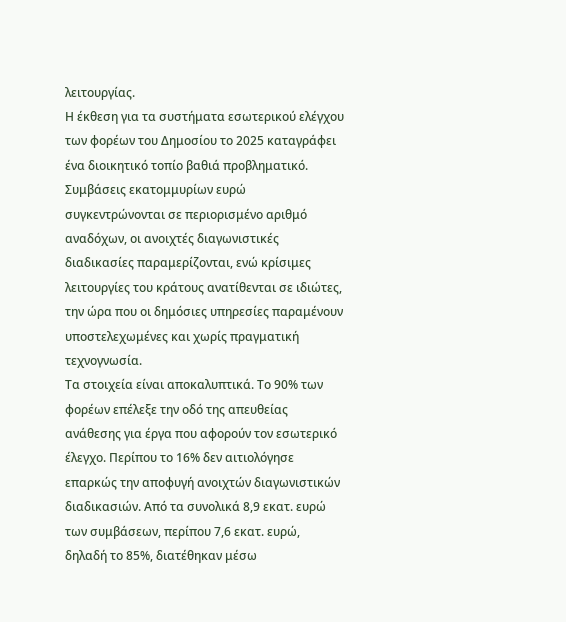λειτουργίας.
Η έκθεση για τα συστήματα εσωτερικού ελέγχου των φορέων του Δημοσίου το 2025 καταγράφει ένα διοικητικό τοπίο βαθιά προβληματικό. Συμβάσεις εκατομμυρίων ευρώ συγκεντρώνονται σε περιορισμένο αριθμό αναδόχων, οι ανοιχτές διαγωνιστικές διαδικασίες παραμερίζονται, ενώ κρίσιμες λειτουργίες του κράτους ανατίθενται σε ιδιώτες, την ώρα που οι δημόσιες υπηρεσίες παραμένουν υποστελεχωμένες και χωρίς πραγματική τεχνογνωσία.
Τα στοιχεία είναι αποκαλυπτικά. Το 90% των φορέων επέλεξε την οδό της απευθείας ανάθεσης για έργα που αφορούν τον εσωτερικό έλεγχο. Περίπου το 16% δεν αιτιολόγησε επαρκώς την αποφυγή ανοιχτών διαγωνιστικών διαδικασιών. Από τα συνολικά 8,9 εκατ. ευρώ των συμβάσεων, περίπου 7,6 εκατ. ευρώ, δηλαδή το 85%, διατέθηκαν μέσω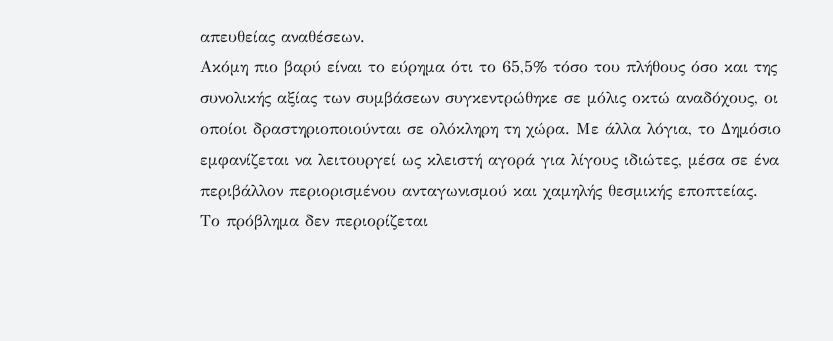απευθείας αναθέσεων.
Ακόμη πιο βαρύ είναι το εύρημα ότι το 65,5% τόσο του πλήθους όσο και της συνολικής αξίας των συμβάσεων συγκεντρώθηκε σε μόλις οκτώ αναδόχους, οι οποίοι δραστηριοποιούνται σε ολόκληρη τη χώρα. Με άλλα λόγια, το Δημόσιο εμφανίζεται να λειτουργεί ως κλειστή αγορά για λίγους ιδιώτες, μέσα σε ένα περιβάλλον περιορισμένου ανταγωνισμού και χαμηλής θεσμικής εποπτείας.
Το πρόβλημα δεν περιορίζεται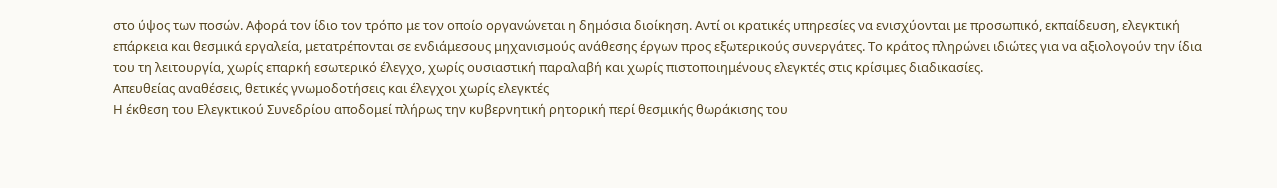στο ύψος των ποσών. Αφορά τον ίδιο τον τρόπο με τον οποίο οργανώνεται η δημόσια διοίκηση. Αντί οι κρατικές υπηρεσίες να ενισχύονται με προσωπικό, εκπαίδευση, ελεγκτική επάρκεια και θεσμικά εργαλεία, μετατρέπονται σε ενδιάμεσους μηχανισμούς ανάθεσης έργων προς εξωτερικούς συνεργάτες. Το κράτος πληρώνει ιδιώτες για να αξιολογούν την ίδια του τη λειτουργία, χωρίς επαρκή εσωτερικό έλεγχο, χωρίς ουσιαστική παραλαβή και χωρίς πιστοποιημένους ελεγκτές στις κρίσιμες διαδικασίες.
Απευθείας αναθέσεις, θετικές γνωμοδοτήσεις και έλεγχοι χωρίς ελεγκτές
Η έκθεση του Ελεγκτικού Συνεδρίου αποδομεί πλήρως την κυβερνητική ρητορική περί θεσμικής θωράκισης του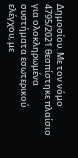Δημοσίου. Με τον νόμο 4795/2021 θεσπίστηκε πλαίσιο για ολοκληρωμένα συστήματα εσωτερικού ελέγχου, με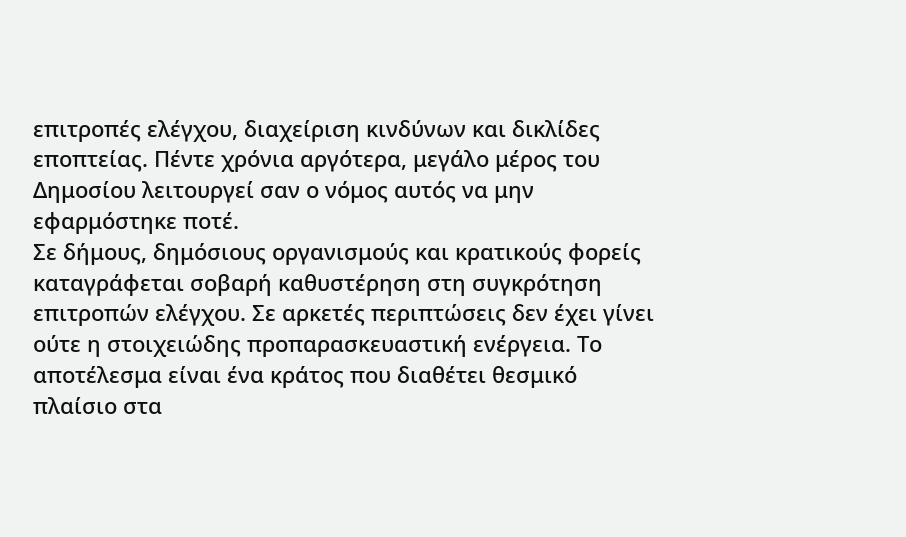επιτροπές ελέγχου, διαχείριση κινδύνων και δικλίδες εποπτείας. Πέντε χρόνια αργότερα, μεγάλο μέρος του Δημοσίου λειτουργεί σαν ο νόμος αυτός να μην εφαρμόστηκε ποτέ.
Σε δήμους, δημόσιους οργανισμούς και κρατικούς φορείς καταγράφεται σοβαρή καθυστέρηση στη συγκρότηση επιτροπών ελέγχου. Σε αρκετές περιπτώσεις δεν έχει γίνει ούτε η στοιχειώδης προπαρασκευαστική ενέργεια. Το αποτέλεσμα είναι ένα κράτος που διαθέτει θεσμικό πλαίσιο στα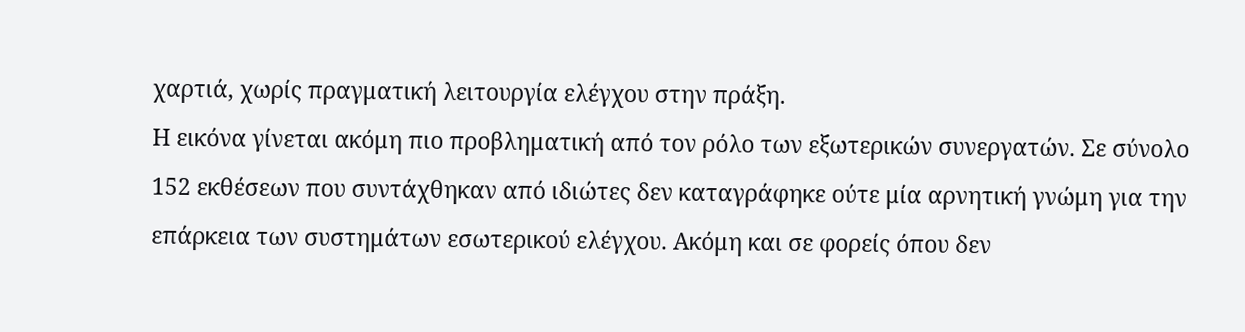χαρτιά, χωρίς πραγματική λειτουργία ελέγχου στην πράξη.
Η εικόνα γίνεται ακόμη πιο προβληματική από τον ρόλο των εξωτερικών συνεργατών. Σε σύνολο 152 εκθέσεων που συντάχθηκαν από ιδιώτες δεν καταγράφηκε ούτε μία αρνητική γνώμη για την επάρκεια των συστημάτων εσωτερικού ελέγχου. Ακόμη και σε φορείς όπου δεν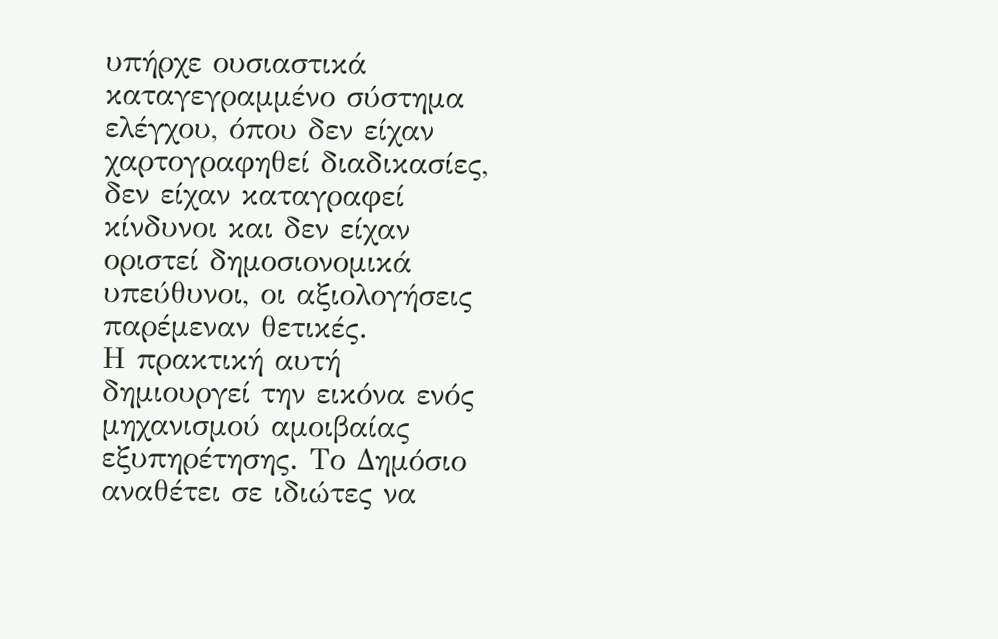υπήρχε ουσιαστικά καταγεγραμμένο σύστημα ελέγχου, όπου δεν είχαν χαρτογραφηθεί διαδικασίες, δεν είχαν καταγραφεί κίνδυνοι και δεν είχαν οριστεί δημοσιονομικά υπεύθυνοι, οι αξιολογήσεις παρέμεναν θετικές.
Η πρακτική αυτή δημιουργεί την εικόνα ενός μηχανισμού αμοιβαίας εξυπηρέτησης. Το Δημόσιο αναθέτει σε ιδιώτες να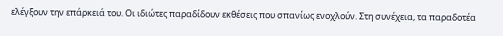ελέγξουν την επάρκειά του. Οι ιδιώτες παραδίδουν εκθέσεις που σπανίως ενοχλούν. Στη συνέχεια, τα παραδοτέα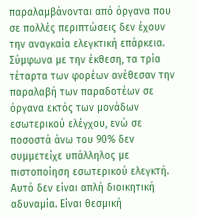παραλαμβάνονται από όργανα που σε πολλές περιπτώσεις δεν έχουν την αναγκαία ελεγκτική επάρκεια. Σύμφωνα με την έκθεση, τα τρία τέταρτα των φορέων ανέθεσαν την παραλαβή των παραδοτέων σε όργανα εκτός των μονάδων εσωτερικού ελέγχου, ενώ σε ποσοστά άνω του 90% δεν συμμετείχε υπάλληλος με πιστοποίηση εσωτερικού ελεγκτή.
Αυτό δεν είναι απλή διοικητική αδυναμία. Είναι θεσμική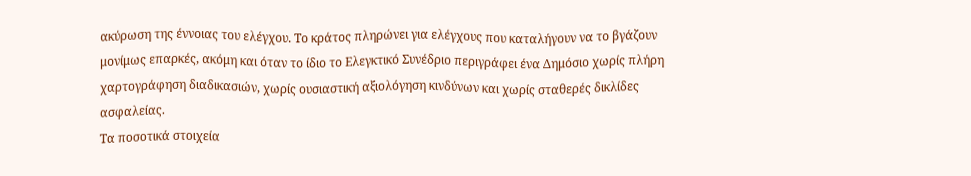ακύρωση της έννοιας του ελέγχου. Το κράτος πληρώνει για ελέγχους που καταλήγουν να το βγάζουν μονίμως επαρκές, ακόμη και όταν το ίδιο το Ελεγκτικό Συνέδριο περιγράφει ένα Δημόσιο χωρίς πλήρη χαρτογράφηση διαδικασιών, χωρίς ουσιαστική αξιολόγηση κινδύνων και χωρίς σταθερές δικλίδες ασφαλείας.
Τα ποσοτικά στοιχεία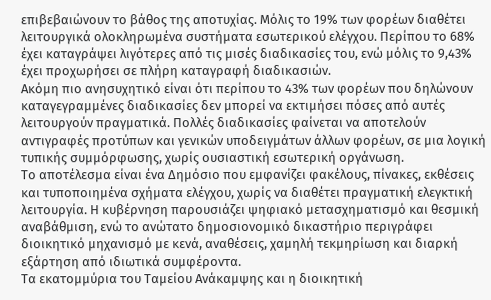επιβεβαιώνουν το βάθος της αποτυχίας. Μόλις το 19% των φορέων διαθέτει λειτουργικά ολοκληρωμένα συστήματα εσωτερικού ελέγχου. Περίπου το 68% έχει καταγράψει λιγότερες από τις μισές διαδικασίες του, ενώ μόλις το 9,43% έχει προχωρήσει σε πλήρη καταγραφή διαδικασιών.
Ακόμη πιο ανησυχητικό είναι ότι περίπου το 43% των φορέων που δηλώνουν καταγεγραμμένες διαδικασίες δεν μπορεί να εκτιμήσει πόσες από αυτές λειτουργούν πραγματικά. Πολλές διαδικασίες φαίνεται να αποτελούν αντιγραφές προτύπων και γενικών υποδειγμάτων άλλων φορέων, σε μια λογική τυπικής συμμόρφωσης, χωρίς ουσιαστική εσωτερική οργάνωση.
Το αποτέλεσμα είναι ένα Δημόσιο που εμφανίζει φακέλους, πίνακες, εκθέσεις και τυποποιημένα σχήματα ελέγχου, χωρίς να διαθέτει πραγματική ελεγκτική λειτουργία. Η κυβέρνηση παρουσιάζει ψηφιακό μετασχηματισμό και θεσμική αναβάθμιση, ενώ το ανώτατο δημοσιονομικό δικαστήριο περιγράφει διοικητικό μηχανισμό με κενά, αναθέσεις, χαμηλή τεκμηρίωση και διαρκή εξάρτηση από ιδιωτικά συμφέροντα.
Τα εκατομμύρια του Ταμείου Ανάκαμψης και η διοικητική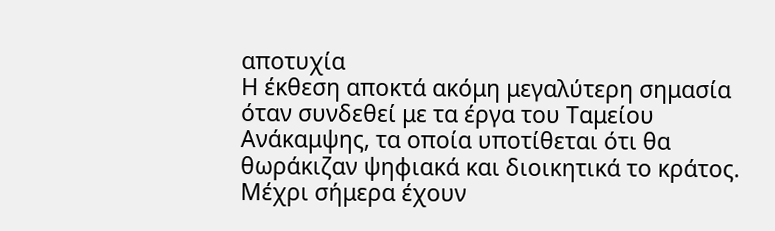αποτυχία
Η έκθεση αποκτά ακόμη μεγαλύτερη σημασία όταν συνδεθεί με τα έργα του Ταμείου Ανάκαμψης, τα οποία υποτίθεται ότι θα θωράκιζαν ψηφιακά και διοικητικά το κράτος. Μέχρι σήμερα έχουν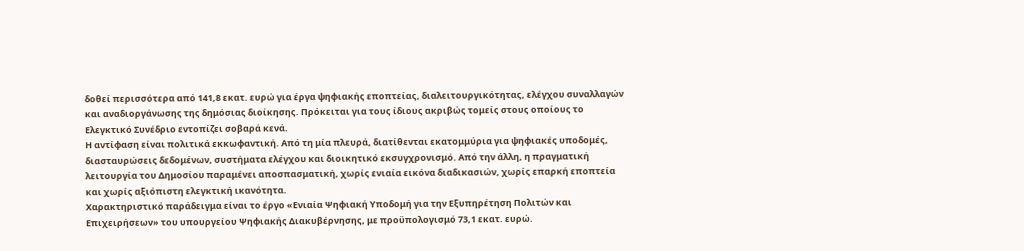δοθεί περισσότερα από 141,8 εκατ. ευρώ για έργα ψηφιακής εποπτείας, διαλειτουργικότητας, ελέγχου συναλλαγών και αναδιοργάνωσης της δημόσιας διοίκησης. Πρόκειται για τους ίδιους ακριβώς τομείς στους οποίους το Ελεγκτικό Συνέδριο εντοπίζει σοβαρά κενά.
Η αντίφαση είναι πολιτικά εκκωφαντική. Από τη μία πλευρά, διατίθενται εκατομμύρια για ψηφιακές υποδομές, διασταυρώσεις δεδομένων, συστήματα ελέγχου και διοικητικό εκσυγχρονισμό. Από την άλλη, η πραγματική λειτουργία του Δημοσίου παραμένει αποσπασματική, χωρίς ενιαία εικόνα διαδικασιών, χωρίς επαρκή εποπτεία και χωρίς αξιόπιστη ελεγκτική ικανότητα.
Χαρακτηριστικό παράδειγμα είναι το έργο «Ενιαία Ψηφιακή Υποδομή για την Εξυπηρέτηση Πολιτών και Επιχειρήσεων» του υπουργείου Ψηφιακής Διακυβέρνησης, με προϋπολογισμό 73,1 εκατ. ευρώ.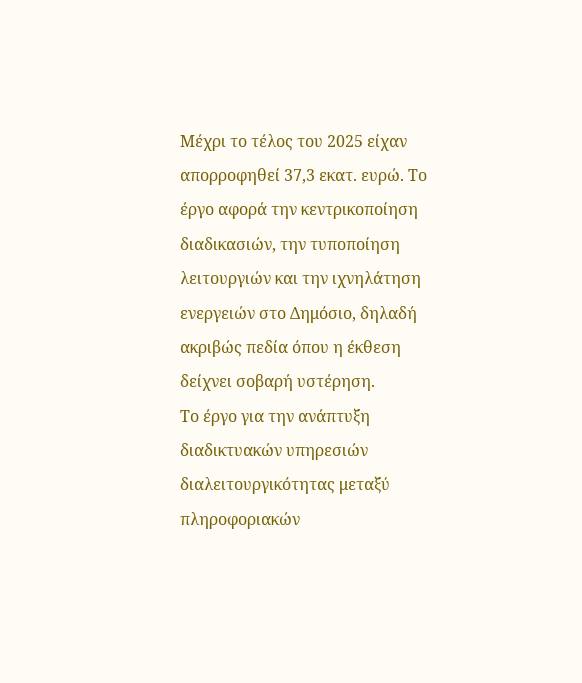Μέχρι το τέλος του 2025 είχαν απορροφηθεί 37,3 εκατ. ευρώ. Το έργο αφορά την κεντρικοποίηση διαδικασιών, την τυποποίηση λειτουργιών και την ιχνηλάτηση ενεργειών στο Δημόσιο, δηλαδή ακριβώς πεδία όπου η έκθεση δείχνει σοβαρή υστέρηση.
Το έργο για την ανάπτυξη διαδικτυακών υπηρεσιών διαλειτουργικότητας μεταξύ πληροφοριακών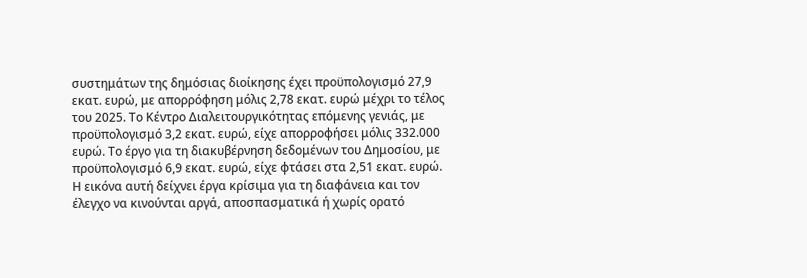συστημάτων της δημόσιας διοίκησης έχει προϋπολογισμό 27,9 εκατ. ευρώ, με απορρόφηση μόλις 2,78 εκατ. ευρώ μέχρι το τέλος του 2025. Το Κέντρο Διαλειτουργικότητας επόμενης γενιάς, με προϋπολογισμό 3,2 εκατ. ευρώ, είχε απορροφήσει μόλις 332.000 ευρώ. Το έργο για τη διακυβέρνηση δεδομένων του Δημοσίου, με προϋπολογισμό 6,9 εκατ. ευρώ, είχε φτάσει στα 2,51 εκατ. ευρώ.
Η εικόνα αυτή δείχνει έργα κρίσιμα για τη διαφάνεια και τον έλεγχο να κινούνται αργά, αποσπασματικά ή χωρίς ορατό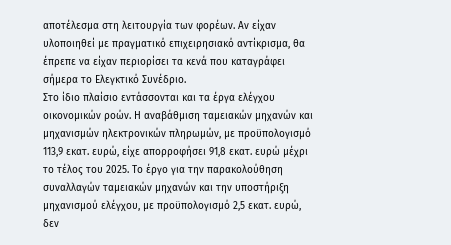αποτέλεσμα στη λειτουργία των φορέων. Αν είχαν υλοποιηθεί με πραγματικό επιχειρησιακό αντίκρισμα, θα έπρεπε να είχαν περιορίσει τα κενά που καταγράφει σήμερα το Ελεγκτικό Συνέδριο.
Στο ίδιο πλαίσιο εντάσσονται και τα έργα ελέγχου οικονομικών ροών. Η αναβάθμιση ταμειακών μηχανών και μηχανισμών ηλεκτρονικών πληρωμών, με προϋπολογισμό 113,9 εκατ. ευρώ, είχε απορροφήσει 91,8 εκατ. ευρώ μέχρι το τέλος του 2025. Το έργο για την παρακολούθηση συναλλαγών ταμειακών μηχανών και την υποστήριξη μηχανισμού ελέγχου, με προϋπολογισμό 2,5 εκατ. ευρώ, δεν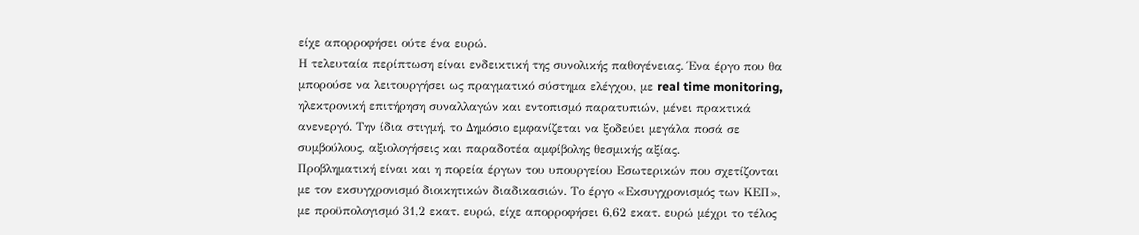είχε απορροφήσει ούτε ένα ευρώ.
Η τελευταία περίπτωση είναι ενδεικτική της συνολικής παθογένειας. Ένα έργο που θα μπορούσε να λειτουργήσει ως πραγματικό σύστημα ελέγχου, με real time monitoring, ηλεκτρονική επιτήρηση συναλλαγών και εντοπισμό παρατυπιών, μένει πρακτικά ανενεργό. Την ίδια στιγμή, το Δημόσιο εμφανίζεται να ξοδεύει μεγάλα ποσά σε συμβούλους, αξιολογήσεις και παραδοτέα αμφίβολης θεσμικής αξίας.
Προβληματική είναι και η πορεία έργων του υπουργείου Εσωτερικών που σχετίζονται με τον εκσυγχρονισμό διοικητικών διαδικασιών. Το έργο «Εκσυγχρονισμός των ΚΕΠ», με προϋπολογισμό 31,2 εκατ. ευρώ, είχε απορροφήσει 6,62 εκατ. ευρώ μέχρι το τέλος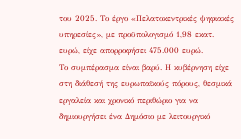του 2025. Το έργο «Πελατοκεντρικές ψηφιακές υπηρεσίες», με προϋπολογισμό 1,98 εκατ. ευρώ, είχε απορροφήσει 475.000 ευρώ.
Το συμπέρασμα είναι βαρύ. Η κυβέρνηση είχε στη διάθεσή της ευρωπαϊκούς πόρους, θεσμικά εργαλεία και χρονικό περιθώριο για να δημιουργήσει ένα Δημόσιο με λειτουργικό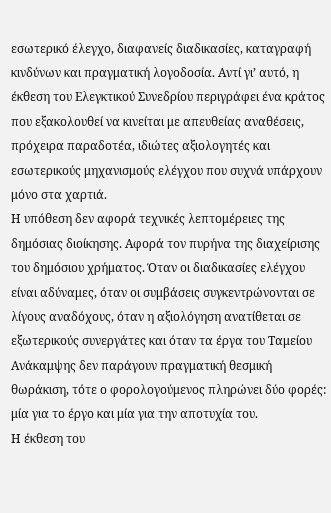εσωτερικό έλεγχο, διαφανείς διαδικασίες, καταγραφή κινδύνων και πραγματική λογοδοσία. Αντί γι’ αυτό, η έκθεση του Ελεγκτικού Συνεδρίου περιγράφει ένα κράτος που εξακολουθεί να κινείται με απευθείας αναθέσεις, πρόχειρα παραδοτέα, ιδιώτες αξιολογητές και εσωτερικούς μηχανισμούς ελέγχου που συχνά υπάρχουν μόνο στα χαρτιά.
Η υπόθεση δεν αφορά τεχνικές λεπτομέρειες της δημόσιας διοίκησης. Αφορά τον πυρήνα της διαχείρισης του δημόσιου χρήματος. Όταν οι διαδικασίες ελέγχου είναι αδύναμες, όταν οι συμβάσεις συγκεντρώνονται σε λίγους αναδόχους, όταν η αξιολόγηση ανατίθεται σε εξωτερικούς συνεργάτες και όταν τα έργα του Ταμείου Ανάκαμψης δεν παράγουν πραγματική θεσμική θωράκιση, τότε ο φορολογούμενος πληρώνει δύο φορές: μία για το έργο και μία για την αποτυχία του.
Η έκθεση του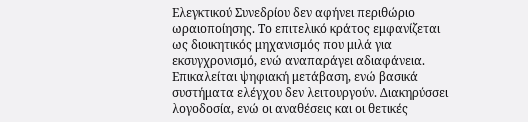Ελεγκτικού Συνεδρίου δεν αφήνει περιθώριο ωραιοποίησης. Το επιτελικό κράτος εμφανίζεται ως διοικητικός μηχανισμός που μιλά για εκσυγχρονισμό, ενώ αναπαράγει αδιαφάνεια. Επικαλείται ψηφιακή μετάβαση, ενώ βασικά συστήματα ελέγχου δεν λειτουργούν. Διακηρύσσει λογοδοσία, ενώ οι αναθέσεις και οι θετικές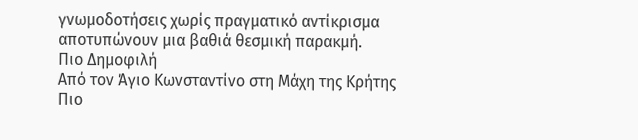γνωμοδοτήσεις χωρίς πραγματικό αντίκρισμα αποτυπώνουν μια βαθιά θεσμική παρακμή.
Πιο Δημοφιλή
Από τον Άγιο Κωνσταντίνο στη Μάχη της Κρήτης
Πιο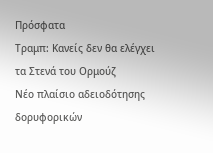Πρόσφατα
Τραμπ: Κανείς δεν θα ελέγχει τα Στενά του Ορμούζ
Νέο πλαίσιο αδειοδότησης δορυφορικών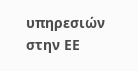υπηρεσιών στην ΕΕ